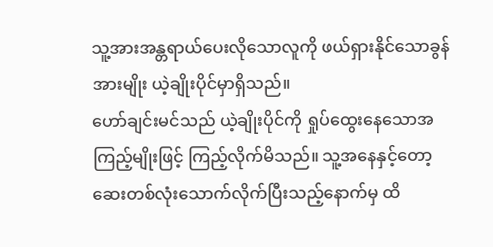သူ့အားအန္တရာယ်ပေးလိုသောလူကို ဖယ်ရှားနိုင်သောခွန်အားမျိုး ယဲ့ချိုးပိုင်မှာရှိသည်။
ဟော်ချင်းမင်သည် ယဲ့ချိုးပိုင်ကို ရှုပ်ထွေးနေသောအကြည့်မျိုးဖြင့် ကြည့်လိုက်မိသည်။ သူ့အနေနှင့်တော့ ဆေးတစ်လုံးသောက်လိုက်ပြီးသည့်နောက်မှ ထိ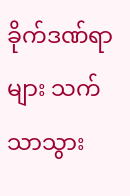ခိုက်ဒဏ်ရာများ သက်သာသွား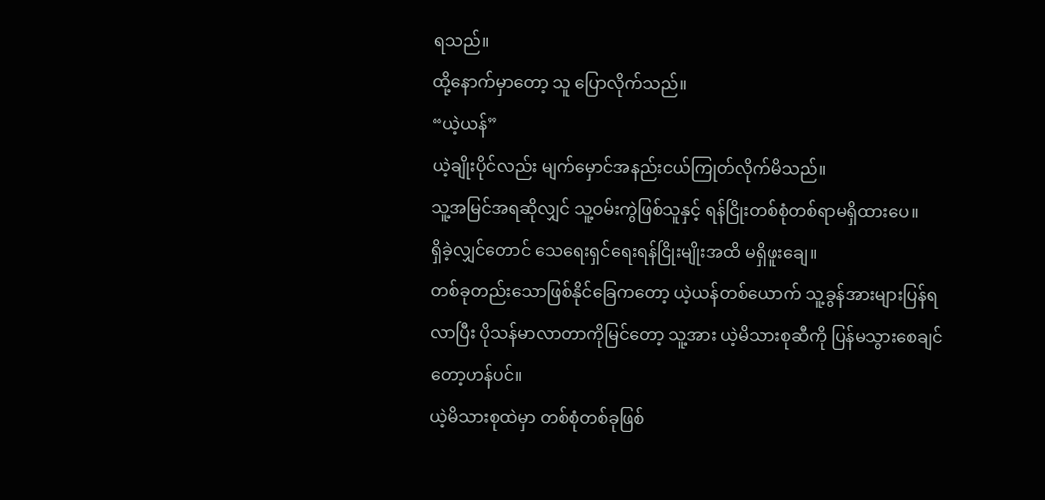ရသည်။
ထို့နောက်မှာတော့ သူ ပြောလိုက်သည်။
“ယဲ့ယန်”
ယဲ့ချိုးပိုင်လည်း မျက်မှောင်အနည်းငယ်ကြုတ်လိုက်မိသည်။
သူ့အမြင်အရဆိုလျှင် သူ့ဝမ်းကွဲဖြစ်သူနှင့် ရန်ငြိုးတစ်စုံတစ်ရာမရှိထားပေ။
ရှိခဲ့လျှင်တောင် သေရေးရှင်ရေးရန်ငြိုးမျိုးအထိ မရှိဖူးချေ။
တစ်ခုတည်းသောဖြစ်နိုင်ခြေကတော့ ယဲ့ယန်တစ်ယောက် သူ့ခွန်အားများပြန်ရလာပြီး ပိုသန်မာလာတာကိုမြင်တော့ သူ့အား ယဲ့မိသားစုဆီကို ပြန်မသွားစေချင်တော့ဟန်ပင်။
ယဲ့မိသားစုထဲမှာ တစ်စုံတစ်ခုဖြစ်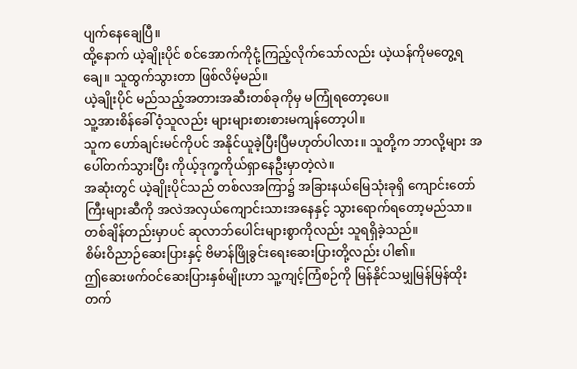ပျက်နေချေပြီ။
ထို့နောက် ယဲ့ချိုးပိုင် စင်အောက်ကိုငုံ့ကြည့်လိုက်သော်လည်း ယဲ့ယန်ကိုမတွေ့ရချေ။ သူထွက်သွားတာ ဖြစ်လိမ့်မည်။
ယဲ့ချိုးပိုင် မည်သည့်အတားအဆီးတစ်ခုကိုမှ မကြုံရတော့ပေ။
သူ့အားစိန်ခေါ်ဝံ့သူလည်း များများစားစားမကျန်တော့ပါ။
သူက ဟော်ချင်းမင်ကိုပင် အနိုင်ယူခဲ့ပြီးပြီမဟုတ်ပါလား။ သူတို့က ဘာလို့များ အပေါ်တက်သွားပြီး ကိုယ့်ဒုက္ခကိုယ်ရှာနေဦးမှာတဲ့လဲ။
အဆုံးတွင် ယဲ့ချိုးပိုင်သည် တစ်လအကြာ၌ အခြားနယ်မြေသုံးခုရှိ ကျောင်းတော်ကြီးများဆီကို အလဲအလှယ်ကျောင်းသားအနေနှင့် သွားရောက်ရတော့မည်သာ။
တစ်ချိန်တည်းမှာပင် ဆုလာဘ်ပေါင်းများစွာကိုလည်း သူရရှိခဲ့သည်။
စိမ်းဝိညာဉ်ဆေးပြားနှင့် ဗိမာန်ဖြိုခွင်းရေးဆေးပြားတို့လည်း ပါ၏။
ဤဆေးဖက်ဝင်ဆေးပြားနှစ်မျိုးဟာ သူ့ကျင့်ကြံစဉ်ကို မြန်နိုင်သမျှမြန်မြန်ထိုးတက်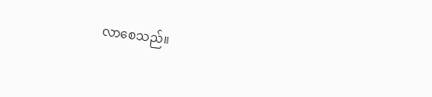လာစေသည်။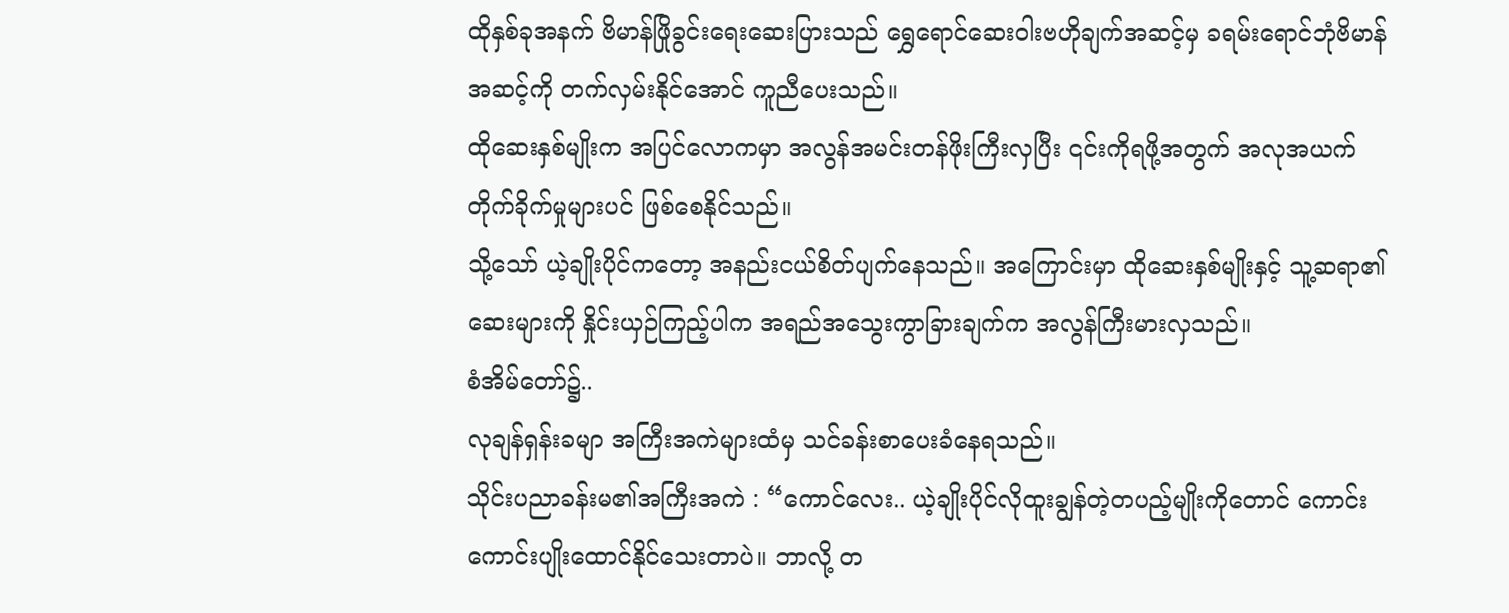ထိုနှစ်ခုအနက် ဗိမာန်ဖြိုခွင်းရေးဆေးပြားသည် ရွှေရောင်ဆေးဝါးဗဟိုချက်အဆင့်မှ ခရမ်းရောင်ဘုံဗိမာန်အဆင့်ကို တက်လှမ်းနိုင်အောင် ကူညီပေးသည်။
ထိုဆေးနှစ်မျိုးက အပြင်လောကမှာ အလွန်အမင်းတန်ဖိုးကြီးလှပြီး ၎င်းကိုရဖို့အတွက် အလုအယက်တိုက်ခိုက်မှုများပင် ဖြစ်စေနိုင်သည်။
သို့သော် ယဲ့ချိုးပိုင်ကတော့ အနည်းငယ်စိတ်ပျက်နေသည်။ အကြောင်းမှာ ထိုဆေးနှစ်မျိုးနှင့် သူ့ဆရာ၏ဆေးများကို နှိုင်းယှဉ်ကြည့်ပါက အရည်အသွေးကွာခြားချက်က အလွန်ကြီးမားလှသည်။
စံအိမ်တော်၌..
လုချန်ရှန်းခမျာ အကြီးအကဲများထံမှ သင်ခန်းစာပေးခံနေရသည်။
သိုင်းပညာခန်းမ၏အကြီးအကဲ : “ကောင်လေး.. ယဲ့ချိုးပိုင်လိုထူးချွန်တဲ့တပည့်မျိုးကိုတောင် ကောင်းကောင်းပျိုးထောင်နိုင်သေးတာပဲ။ ဘာလို့ တ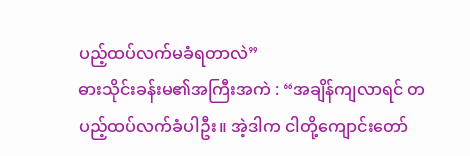ပည့်ထပ်လက်မခံရတာလဲ”
ဓားသိုင်းခန်းမ၏အကြီးအကဲ : “အချိန်ကျလာရင် တပည့်ထပ်လက်ခံပါဦး။ အဲ့ဒါက ငါတို့ကျောင်းတော်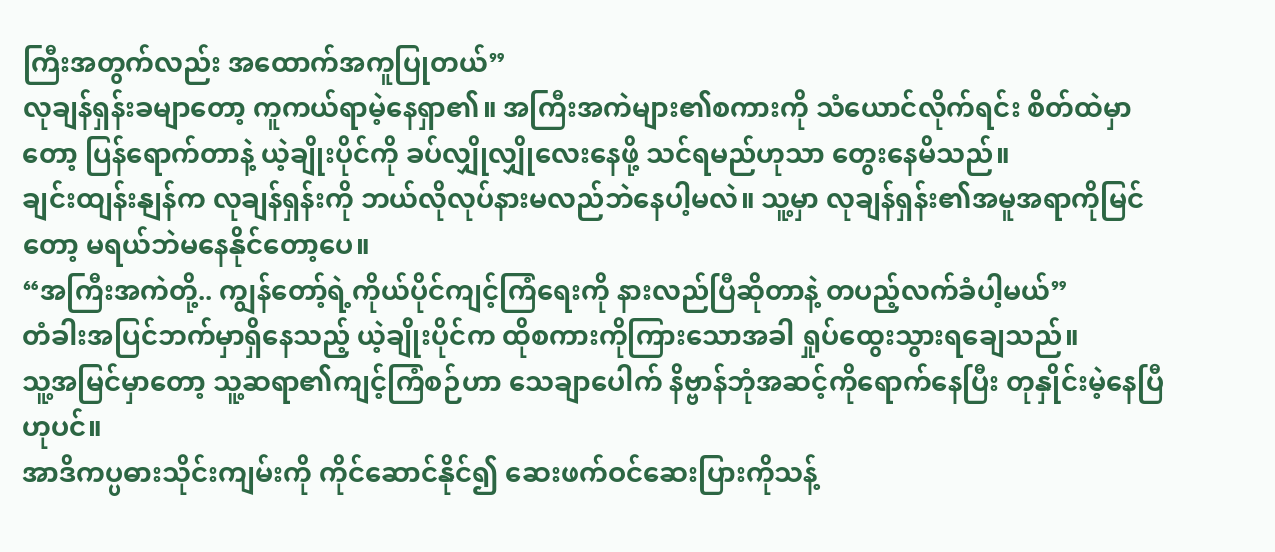ကြီးအတွက်လည်း အထောက်အကူပြုတယ်”
လုချန်ရှန်းခမျာတော့ ကူကယ်ရာမဲ့နေရှာ၏။ အကြီးအကဲများ၏စကားကို သံယောင်လိုက်ရင်း စိတ်ထဲမှာတော့ ပြန်ရောက်တာနဲ့ ယဲ့ချိုးပိုင်ကို ခပ်လျှိုလျှိုလေးနေဖို့ သင်ရမည်ဟုသာ တွေးနေမိသည်။
ချင်းထျန်းနျန်က လုချန်ရှန်းကို ဘယ်လိုလုပ်နားမလည်ဘဲနေပါ့မလဲ။ သူ့မှာ လုချန်ရှန်း၏အမူအရာကိုမြင်တော့ မရယ်ဘဲမနေနိုင်တော့ပေ။
“အကြီးအကဲတို့.. ကျွန်တော့်ရဲ့ကိုယ်ပိုင်ကျင့်ကြံရေးကို နားလည်ပြီဆိုတာနဲ့ တပည့်လက်ခံပါ့မယ်”
တံခါးအပြင်ဘက်မှာရှိနေသည့် ယဲ့ချိုးပိုင်က ထိုစကားကိုကြားသောအခါ ရှုပ်ထွေးသွားရချေသည်။
သူ့အမြင်မှာတော့ သူ့ဆရာ၏ကျင့်ကြံစဉ်ဟာ သေချာပေါက် နိဗ္ဗာန်ဘုံအဆင့်ကိုရောက်နေပြီး တုနှိုင်းမဲ့နေပြီဟုပင်။
အာဒိကပ္ပဓားသိုင်းကျမ်းကို ကိုင်ဆောင်နိုင်၍ ဆေးဖက်ဝင်ဆေးပြားကိုသန့်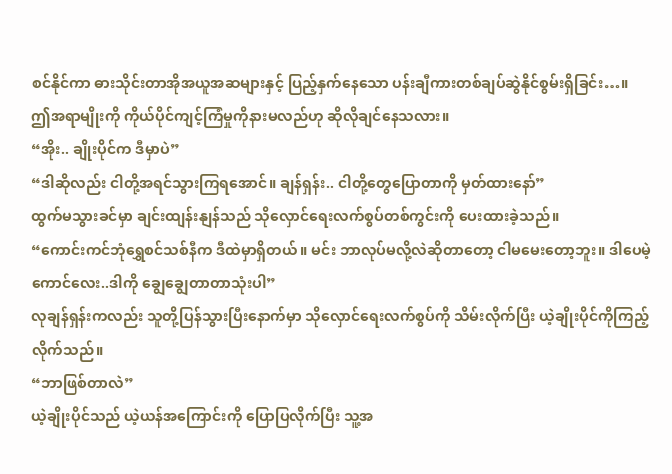စင်နိုင်ကာ ဓားသိုင်းတာအိုအယူအဆများနှင့် ပြည့်နှက်နေသော ပန်းချီကားတစ်ချပ်ဆွဲနိုင်စွမ်းရှိခြင်း…။
ဤအရာမျိုးကို ကိုယ်ပိုင်ကျင့်ကြံမှုကိုနားမလည်ဟု ဆိုလိုချင်နေသလား။
“အိုး.. ချိုးပိုင်က ဒီမှာပဲ”
“ဒါဆိုလည်း ငါတို့အရင်သွားကြရအောင်။ ချန်ရှန်း.. ငါတို့တွေပြောတာကို မှတ်ထားနော်”
ထွက်မသွားခင်မှာ ချင်းထျန်းနျန်သည် သိုလှောင်ရေးလက်စွပ်တစ်ကွင်းကို ပေးထားခဲ့သည်။
“ကောင်းကင်ဘုံရွှေစင်သစ်နီက ဒီထဲမှာရှိတယ်။ မင်း ဘာလုပ်မလို့လဲဆိုတာတော့ ငါမမေးတော့ဘူး။ ဒါပေမဲ့ ကောင်လေး..ဒါကို ချွေချွေတာတာသုံးပါ”
လုချန်ရှန်းကလည်း သူတို့ပြန်သွားပြီးနောက်မှာ သိုလှောင်ရေးလက်စွပ်ကို သိမ်းလိုက်ပြီး ယဲ့ချိုးပိုင်ကိုကြည့်လိုက်သည်။
“ဘာဖြစ်တာလဲ”
ယဲ့ချိုးပိုင်သည် ယဲ့ယန်အကြောင်းကို ပြောပြလိုက်ပြီး သူ့အ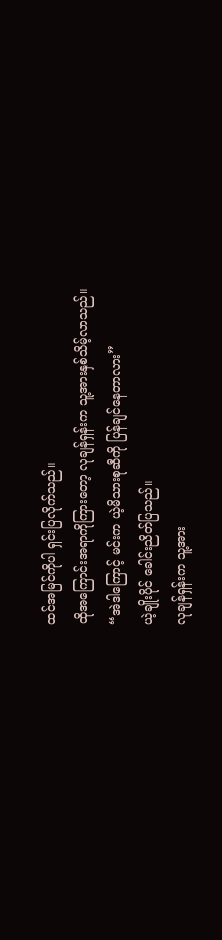ထင်အမြင်ကိုပါ ရှင်းပြလိုက်သည်။
ထိုအကြောင်းအရာကိုကြားတော့ လုချန်ရှန်းက သူ့အားနှစ်သိမ့်လာသည်။
“အဲဒါကြောင့် မင်းက ယဲ့မိသားစုဆီကို ပြန်ချင်နေတာလား”
ယဲ့ချိုးပိုင် ခေါင်းညိတ်ပြသည်။
လုချန်ရှန်းက သူ့အား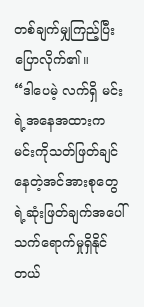တစ်ချက်မျှကြည့်ပြီး ပြောလိုက်၏။
“ဒါပေမဲ့ လက်ရှိ မင်းရဲ့အနေအထားက မင်းကိုသတ်ဖြတ်ချင်နေတဲ့အင်အားစုတွေရဲ့ဆုံးဖြတ်ချက်အပေါ် သက်ရောက်မှုရှိနိုင်တယ်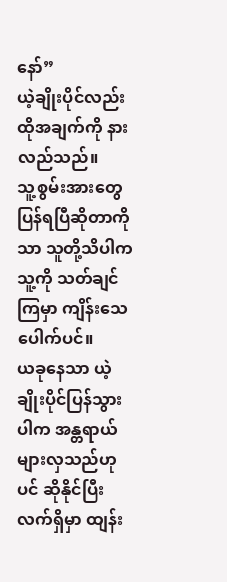နော်”
ယဲ့ချိုးပိုင်လည်း ထိုအချက်ကို နားလည်သည်။
သူ့စွမ်းအားတွေ ပြန်ရပြီဆိုတာကိုသာ သူတို့သိပါက သူ့ကို သတ်ချင်ကြမှာ ကျိန်းသေပေါက်ပင်။
ယခုနေသာ ယဲ့ချိုးပိုင်ပြန်သွားပါက အန္တရာယ်များလှသည်ဟုပင် ဆိုနိုင်ပြီး လက်ရှိမှာ ထျန်း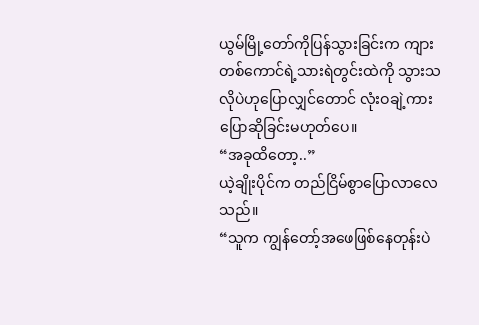ယွမ်မြို့တော်ကိုပြန်သွားခြင်းက ကျားတစ်ကောင်ရဲ့သားရဲတွင်းထဲကို သွားသလိုပဲဟုပြောလျှင်တောင် လုံးဝချဲ့ကားပြောဆိုခြင်းမဟုတ်ပေ။
“အခုထိတော့..”
ယဲ့ချိုးပိုင်က တည်ငြိမ်စွာပြောလာလေသည်။
“သူက ကျွန်တော့်အဖေဖြစ်နေတုန်းပဲ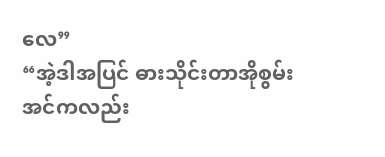လေ”
“အဲ့ဒါအပြင် ဓားသိုင်းတာအိုစွမ်းအင်ကလည်း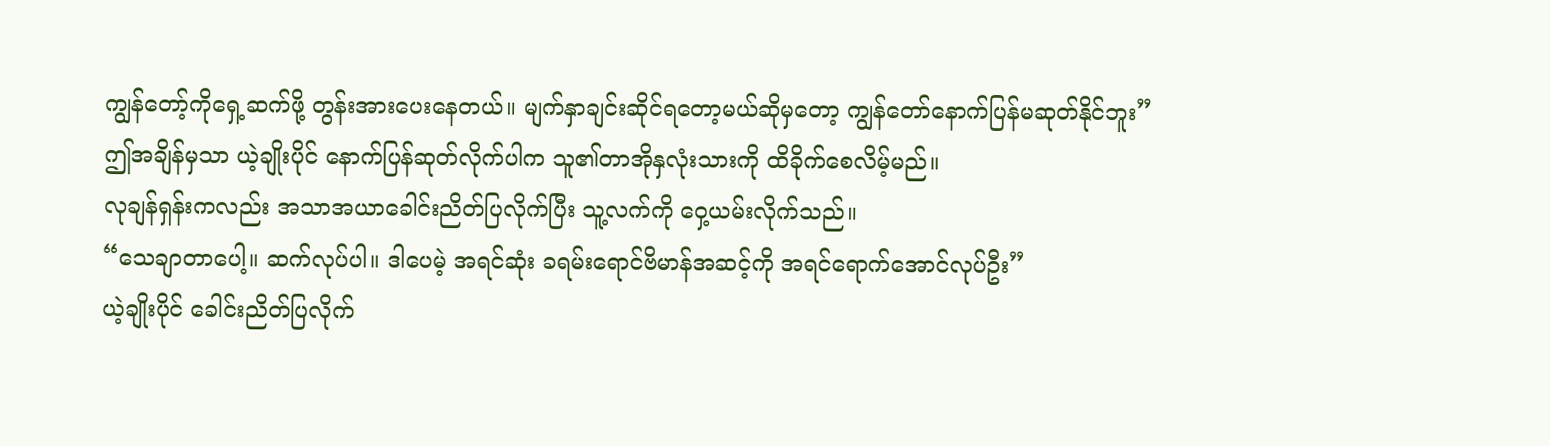ကျွန်တော့်ကိုရှေ့ဆက်ဖို့ တွန်းအားပေးနေတယ်။ မျက်နှာချင်းဆိုင်ရတော့မယ်ဆိုမှတော့ ကျွန်တော်နောက်ပြန်မဆုတ်နိုင်ဘူး”
ဤအချိန်မှသာ ယဲ့ချိုးပိုင် နောက်ပြန်ဆုတ်လိုက်ပါက သူ၏တာအိုနှလုံးသားကို ထိခိုက်စေလိမ့်မည်။
လုချန်ရှန်းကလည်း အသာအယာခေါင်းညိတ်ပြလိုက်ပြီး သူ့လက်ကို ဝှေ့ယမ်းလိုက်သည်။
“သေချာတာပေါ့။ ဆက်လုပ်ပါ။ ဒါပေမဲ့ အရင်ဆုံး ခရမ်းရောင်ဗိမာန်အဆင့်ကို အရင်ရောက်အောင်လုပ်ဦး”
ယဲ့ချိုးပိုင် ခေါင်းညိတ်ပြလိုက်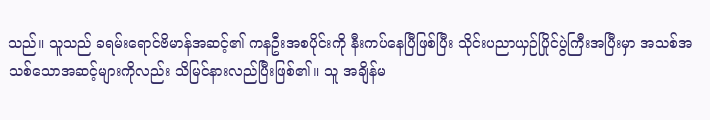သည်။ သူသည် ခရမ်းရောင်ဗိမာန်အဆင့်၏ ကနဦးအစပိုင်းကို နီးကပ်နေပြီဖြစ်ပြီး သိုင်းပညာယှဉ်ပြိုင်ပွဲကြီးအပြီးမှာ အသစ်အသစ်သောအဆင့်များကိုလည်း သိမြင်နားလည်ပြီးဖြစ်၏။ သူ အချိန်မ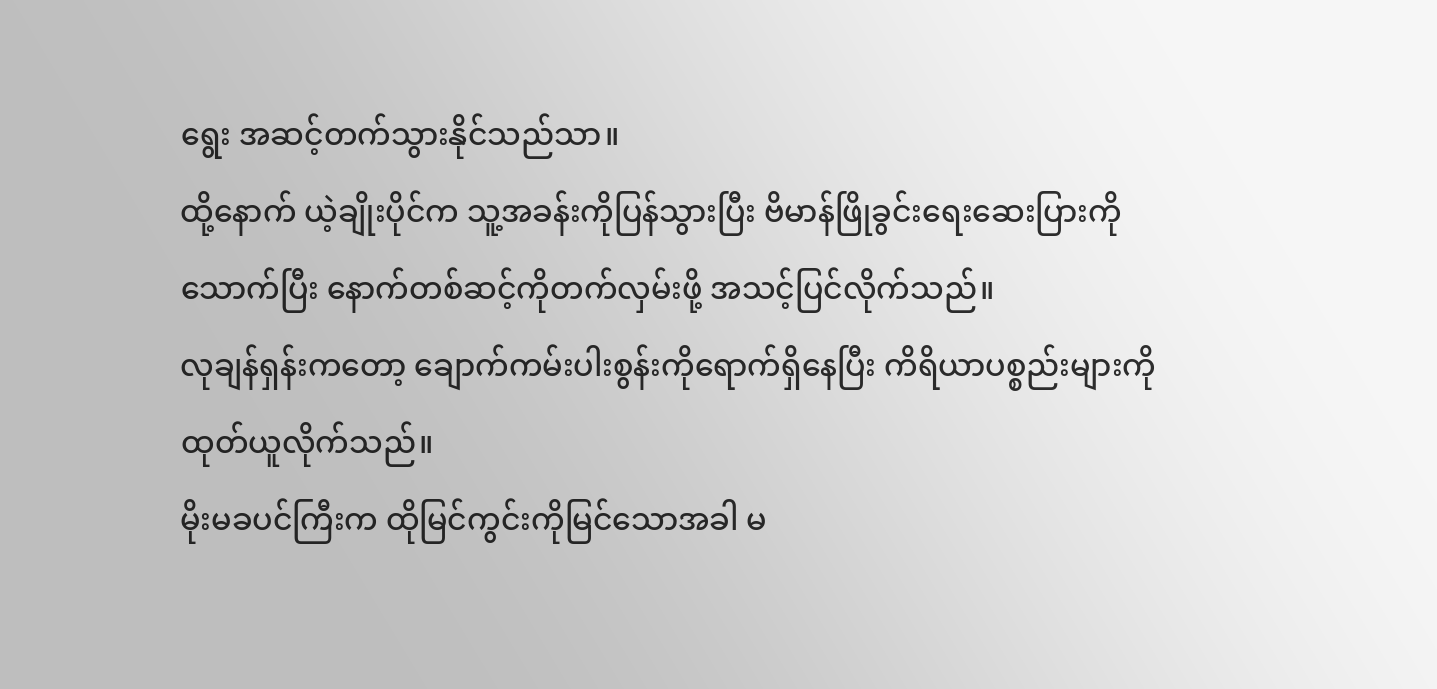ရွေး အဆင့်တက်သွားနိုင်သည်သာ။
ထို့နောက် ယဲ့ချိုးပိုင်က သူ့အခန်းကိုပြန်သွားပြီး ဗိမာန်ဖြိုခွင်းရေးဆေးပြားကိုသောက်ပြီး နောက်တစ်ဆင့်ကိုတက်လှမ်းဖို့ အသင့်ပြင်လိုက်သည်။
လုချန်ရှန်းကတော့ ချောက်ကမ်းပါးစွန်းကိုရောက်ရှိနေပြီး ကိရိယာပစ္စည်းများကို ထုတ်ယူလိုက်သည်။
မိုးမခပင်ကြီးက ထိုမြင်ကွင်းကိုမြင်သောအခါ မ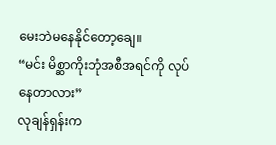မေးဘဲမနေနိုင်တော့ချေ။
“မင်း မိစ္ဆာကိုးဘုံအစီအရင်ကို လုပ်နေတာလား”
လုချန်ရှန်းက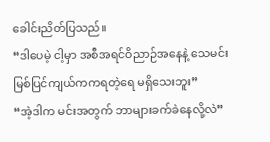ခေါင်းညိတ်ပြသည်။
“ဒါပေမဲ့ ငါ့မှာ အစီအရင်ဝိညာဉ်အနေနဲ့ သေမင်းမြစ်ပြင်ကျယ်ကကရတဲ့ရေ မရှိသေးဘူး”
“အဲ့ဒါက မင်းအတွက် ဘာများခက်ခဲနေလို့လဲ”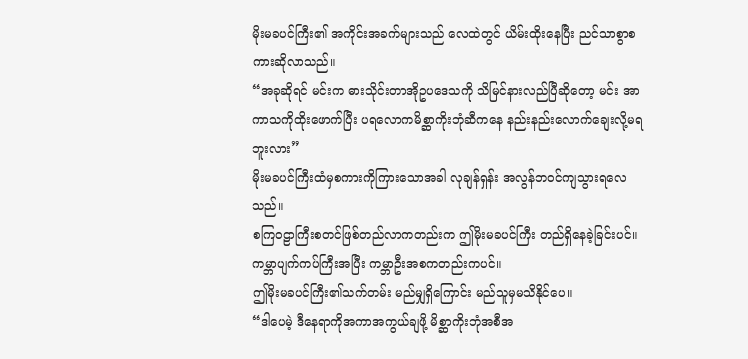မိုးမခပင်ကြီး၏ အကိုင်းအခက်များသည် လေထဲတွင် ယိမ်းထိုးနေပြီး ညင်သာစွာစကားဆိုလာသည်။
“အခုဆိုရင် မင်းက ဓားသိုင်းတာအိုဥပဒေသကို သိမြင်နားလည်ပြီဆိုတော့ မင်း အာကာသကိုထိုးဖောက်ပြီး ပရလောကမိစ္ဆာကိုးဘုံဆီကနေ နည်းနည်းလောက်ချေးလို့မရဘူးလား”
မိုးမခပင်ကြီးထံမှစကားကိုကြားသောအခါ လုချန်ရှန်း အလွန်ဘဝင်ကျသွားရလေသည်။
စကြဝဠာကြီးစတင်ဖြစ်တည်လာကတည်းက ဤမိုးမခပင်ကြီး တည်ရှိနေခဲ့ခြင်းပင်။
ကမ္ဘာပျက်ကပ်ကြီးအပြီး ကမ္ဘာဦးအစကတည်းကပင်။
ဤမိုးမခပင်ကြီး၏သက်တမ်း မည်မျှရှိကြောင်း မည်သူမှမသိနိုင်ပေ။
“ဒါပေမဲ့ ဒီနေရာကိုအကာအကွယ်ချဖို့ မိစ္ဆာကိုးဘုံအစီအ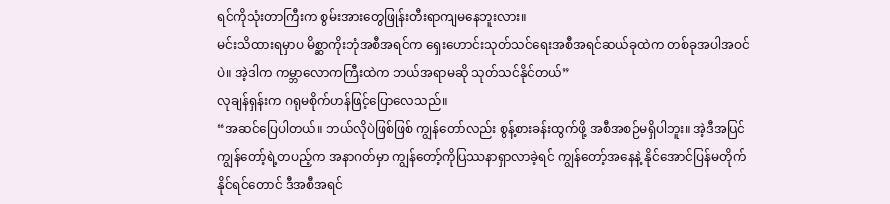ရင်ကိုသုံးတာကြီးက စွမ်းအားတွေဖြုန်းတီးရာကျမနေဘူးလား။
မင်းသိထားရမှာပ မိစ္ဆာကိုးဘုံအစီအရင်က ရှေးဟောင်းသုတ်သင်ရေးအစီအရင်ဆယ်ခုထဲက တစ်ခုအပါအဝင်ပဲ။ အဲ့ဒါက ကမ္ဘာလောကကြီးထဲက ဘယ်အရာမဆို သုတ်သင်နိုင်တယ်”
လုချန်ရှန်းက ဂရုမစိုက်ဟန်ဖြင့်ပြောလေသည်။
“အဆင်ပြေပါတယ်။ ဘယ်လိုပဲဖြစ်ဖြစ် ကျွန်တော်လည်း စွန့်စားခန်းထွက်ဖို့ အစီအစဉ်မရှိပါဘူး။ အဲ့ဒီအပြင် ကျွန်တော့်ရဲ့တပည့်က အနာဂတ်မှာ ကျွန်တော့်ကိုပြဿနာရှာလာခဲ့ရင် ကျွန်တော့်အနေနဲ့ နိုင်အောင်ပြန်မတိုက်နိုင်ရင်တောင် ဒီအစီအရင်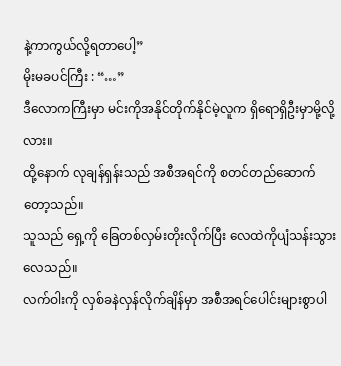နဲ့ကာကွယ်လို့ရတာပေါ့”
မိုးမခပင်ကြီး : “…”
ဒီလောကကြီးမှာ မင်းကိုအနိုင်တိုက်နိုင်မဲ့လူက ရှိရောရှိဦးမှာမို့လို့လား။
ထို့နောက် လုချန်ရှန်းသည် အစီအရင်ကို စတင်တည်ဆောက်တော့သည်။
သူသည် ရှေ့ကို ခြေတစ်လှမ်းတိုးလိုက်ပြီး လေထဲကိုပျံသန်းသွားလေသည်။
လက်ဝါးကို လှစ်ခနဲလှန်လိုက်ချိန်မှာ အစီအရင်ပေါင်းများစွာပါ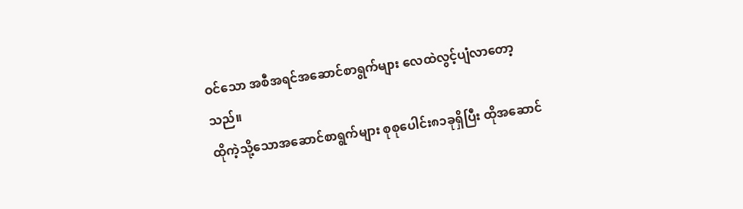ဝင်သော အစီအရင်အဆောင်စာရွက်များ လေထဲလွင့်ပျံလာတော့သည်။
ထိုကဲ့သို့သောအဆောင်စာရွက်များ စုစုပေါင်း၈၁ခုရှိပြီး ထိုအဆောင်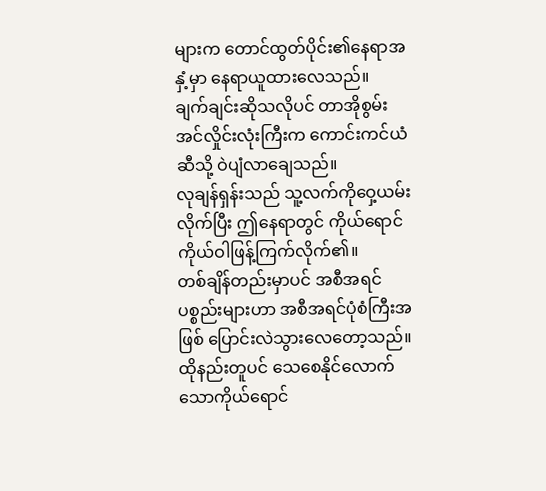များက တောင်ထွတ်ပိုင်း၏နေရာအနှံ့မှာ နေရာယူထားလေသည်။
ချက်ချင်းဆိုသလိုပင် တာအိုစွမ်းအင်လှိုင်းလုံးကြီးက ကောင်းကင်ယံဆီသို့ ဝဲပျံလာချေသည်။
လုချန်ရှန်းသည် သူ့လက်ကိုဝှေ့ယမ်းလိုက်ပြီး ဤနေရာတွင် ကိုယ်ရောင်ကိုယ်ဝါဖြန့်ကြက်လိုက်၏။
တစ်ချိန်တည်းမှာပင် အစီအရင်ပစ္စည်းများဟာ အစီအရင်ပုံစံကြီးအဖြစ် ပြောင်းလဲသွားလေတော့သည်။
ထိုနည်းတူပင် သေစေနိုင်လောက်သောကိုယ်ရောင်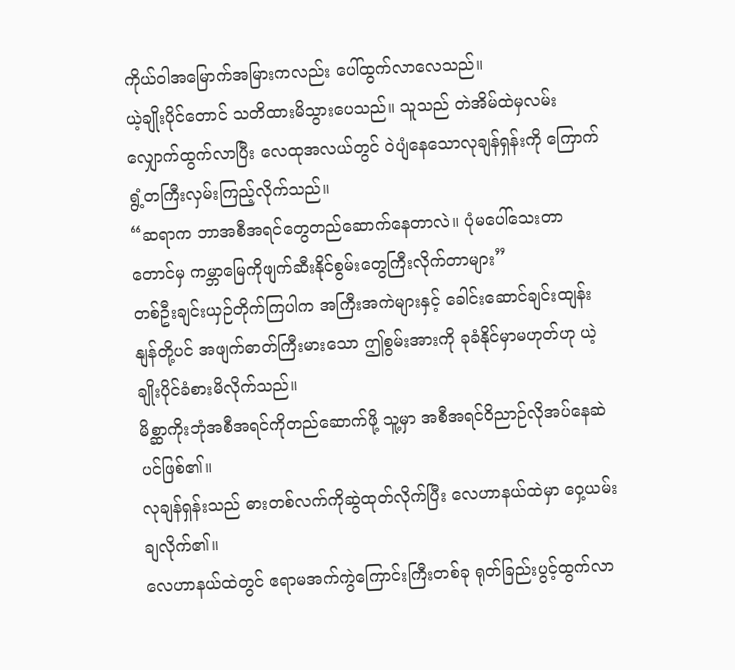ကိုယ်ဝါအမြောက်အမြားကလည်း ပေါ်ထွက်လာလေသည်။
ယဲ့ချိုးပိုင်တောင် သတိထားမိသွားပေသည်။ သူသည် တဲအိမ်ထဲမှလမ်းလျှောက်ထွက်လာပြီး လေထုအလယ်တွင် ဝဲပျံနေသောလုချန်ရှန်းကို ကြောက်ရွံ့တကြီးလှမ်းကြည့်လိုက်သည်။
“ဆရာက ဘာအစီအရင်တွေတည်ဆောက်နေတာလဲ။ ပုံမပေါ်သေးတာတောင်မှ ကမ္ဘာမြေကိုဖျက်ဆီးနိုင်စွမ်းတွေကြီးလိုက်တာများ”
တစ်ဦးချင်းယှဉ်တိုက်ကြပါက အကြီးအကဲများနှင့် ခေါင်းဆောင်ချင်းထျန်းနျန်တို့ပင် အဖျက်ဓာတ်ကြီးမားသော ဤစွမ်းအားကို ခုခံနိုင်မှာမဟုတ်ဟု ယဲ့ချိုးပိုင်ခံစားမိလိုက်သည်။
မိစ္ဆာကိုးဘုံအစီအရင်ကိုတည်ဆောက်ဖို့ သူ့မှာ အစီအရင်ဝိညာဉ်လိုအပ်နေဆဲပင်ဖြစ်၏။
လုချန်ရှန်းသည် ဓားတစ်လက်ကိုဆွဲထုတ်လိုက်ပြီး လေဟာနယ်ထဲမှာ ဝှေ့ယမ်းချလိုက်၏။
လေဟာနယ်ထဲတွင် ဧရာမအက်ကွဲကြောင်းကြီးတစ်ခု ရုတ်ခြည်းပွင့်ထွက်လာ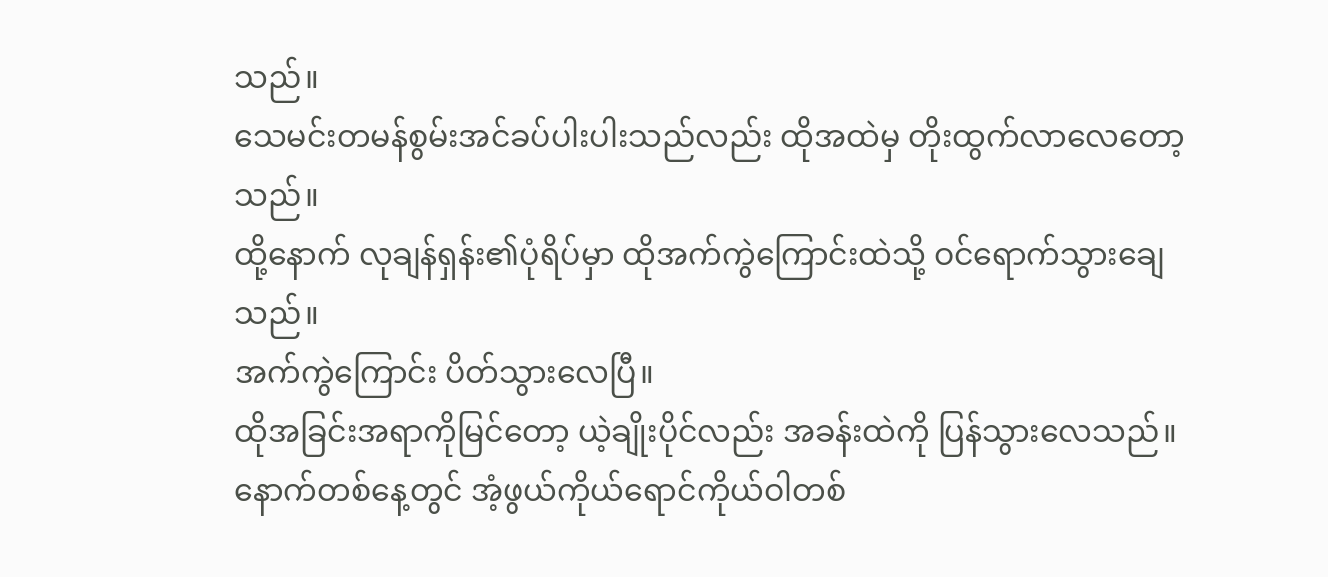သည်။
သေမင်းတမန်စွမ်းအင်ခပ်ပါးပါးသည်လည်း ထိုအထဲမှ တိုးထွက်လာလေတော့သည်။
ထို့နောက် လုချန်ရှန်း၏ပုံရိပ်မှာ ထိုအက်ကွဲကြောင်းထဲသို့ ဝင်ရောက်သွားချေသည်။
အက်ကွဲကြောင်း ပိတ်သွားလေပြီ။
ထိုအခြင်းအရာကိုမြင်တော့ ယဲ့ချိုးပိုင်လည်း အခန်းထဲကို ပြန်သွားလေသည်။
နောက်တစ်နေ့တွင် အံ့ဖွယ်ကိုယ်ရောင်ကိုယ်ဝါတစ်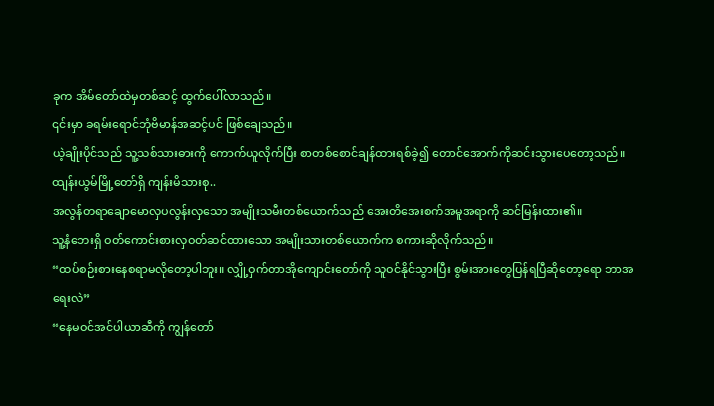ခုက အိမ်တော်ထဲမှတစ်ဆင့် ထွက်ပေါ်လာသည်။
၎င်းမှာ ခရမ်းရောင်ဘုံဗိမာန်အဆင့်ပင် ဖြစ်ချေသည်။
ယဲ့ချိုးပိုင်သည် သူ့သစ်သားဓားကို ကောက်ယူလိုက်ပြီး စာတစ်စောင်ချန်ထားရစ်ခဲ့၍ တောင်အောက်ကိုဆင်းသွားပေတော့သည်။
ထျန်းယွမ်မြို့တော်ရှိ ကျန်းမိသားစု..
အလွန်တရာချောမောလှပလွန်းလှသော အမျိုးသမီးတစ်ယောက်သည် အေးတိအေးစက်အမူအရာကို ဆင်မြန်းထား၏။
သူ့နံဘေးရှိ ဝတ်ကောင်းစားလှဝတ်ဆင်ထားသော အမျိုးသားတစ်ယောက်က စကားဆိုလိုက်သည်။
“ထပ်စဉ်းစားနေစရာမလိုတော့ပါဘူး။ လျှို့ဝှက်တာအိုကျောင်းတော်ကို သူဝင်နိုင်သွားပြီး စွမ်းအားတွေပြန်ရပြီဆိုတော့ရော ဘာအရေးလဲ”
“နေမဝင်အင်ပါယာဆီကို ကျွန်တော်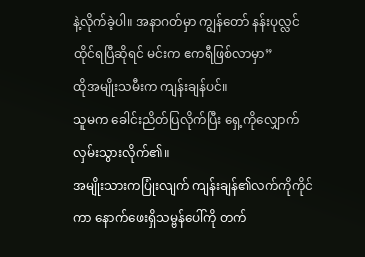နဲ့လိုက်ခဲ့ပါ။ အနာဂတ်မှာ ကျွန်တော် နန်းပုလ္လင်ထိုင်ရပြီဆိုရင် မင်းက ဧကရီဖြစ်လာမှာ”
ထိုအမျိုးသမီးက ကျန်းချန်ပင်။
သူမက ခေါင်းညိတ်ပြလိုက်ပြီး ရှေ့ကိုလျှောက်လှမ်းသွားလိုက်၏။
အမျိုးသားကပြုံးလျက် ကျန်းချန်၏လက်ကိုကိုင်ကာ နောက်ဖေးရှိသမ္ဗန်ပေါ်ကို တက်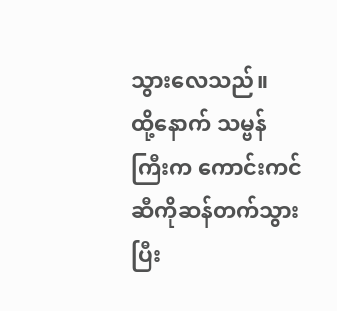သွားလေသည်။
ထို့နောက် သမ္ဗန်ကြီးက ကောင်းကင်ဆီကိုဆန်တက်သွားပြီး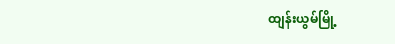ထျန်းယွမ်မြို့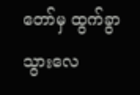တော်မှ ထွက်ခွာသွားလေ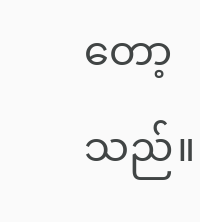တော့သည်။